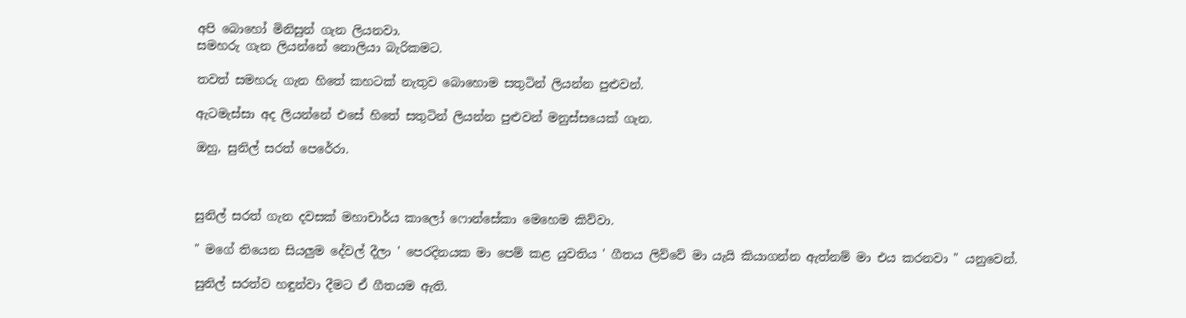අපි බොහෝ මිනිසුන් ගැන ලියනවා.
සමහරු ගැන ලියන්නේ නොලියා බැරිකමට.

තවත් සමහරු ගැන හිතේ කහටක් නැතුව බොහොම සතුටින් ලියන්න පුළුවන්.

ඇටමැස්සා අද ලියන්නේ එසේ හිතේ සතුටින් ලියන්න පුළුවන් මනුස්සයෙක් ගැන.

ඔහු, සුනිල් සරත් පෙරේරා.



සුනිල් සරත් ගැන දවසක් මහාචාර්ය කාලෝ ෆොන්සේකා මෙහෙම කිව්වා.

" මගේ තියෙන සියලුම දේවල් දීලා ' පෙරදිනයක මා පෙම් කළ යුවතිය ' ගීතය ලිව්වේ මා යැයි කියාගන්න ඇත්නම් මා එය කරනවා " යනුවෙන්.

සුනිල් සරත්ව හඳුන්වා දීමට ඒ ගීතයම ඇති.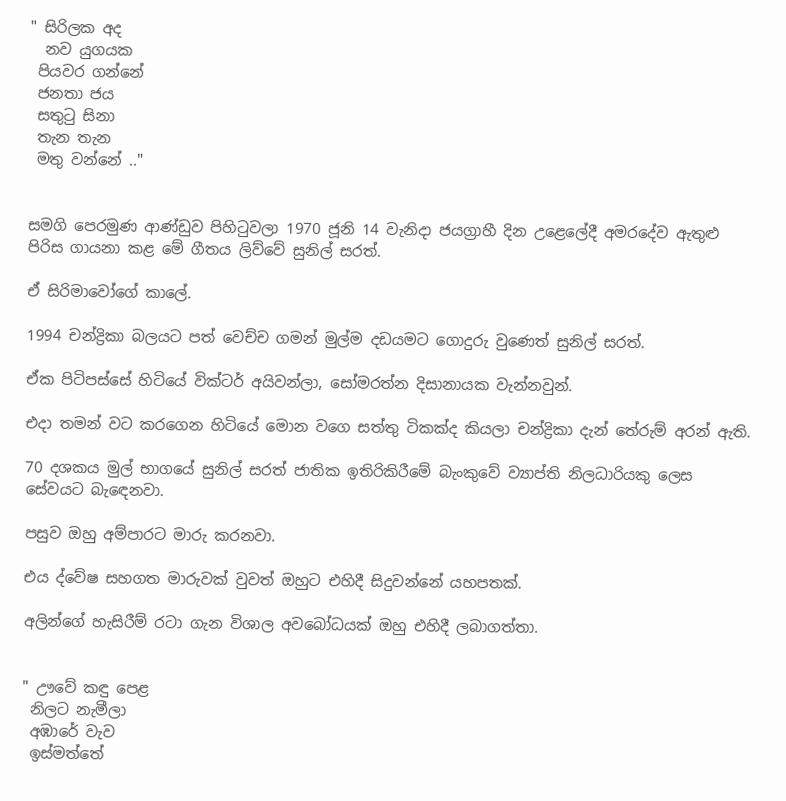" සිරිලක අද
  නව යුගයක
 පියවර ගන්නේ
 ජනතා ජය
 සතුටු සිනා
 තැන තැන
 මතු වන්නේ .."


සමගි පෙරමුණ ආණ්ඩුව පිහිටුවලා 1970 ජූනි 14 වැනිදා ජයග්‍රාහී දින උළෙලේදී අමරදේව ඇතුළු පිරිස ගායනා කළ මේ ගීතය ලිව්වේ සුනිල් සරත්.

ඒ සිරිමාවෝගේ කාලේ.

1994 චන්ද්‍රිකා බලයට පත් වෙච්ච ගමන් මුල්ම දඩයමට ගොදුරු වුණෙත් සුනිල් සරත්.

ඒක පිටිපස්සේ හිටියේ වික්ටර් අයිවන්ලා, සෝමරත්න දිසානායක වැන්නවුන්.

එදා තමන් වට කරගෙන හිටියේ මොන වගෙ සත්තු ටිකක්ද කියලා චන්ද්‍රිකා දැන් තේරුම් අරන් ඇති.

70 දශකය මුල් භාගයේ සුනිල් සරත් ජාතික ඉතිරිකිරීමේ බැංකුවේ ව්‍යාප්ති නිලධාරියකු ලෙස සේවයට බැඳෙනවා.

පසුව ඔහු අම්පාරට මාරු කරනවා.

එය ද්වේෂ සහගත මාරුවක් වුවත් ඔහුට එහිදී සිදුවන්නේ යහපතක්.

අලින්ගේ හැසිරීම් රටා ගැන විශාල අවබෝධයක් ඔහු එහිදී ලබාගත්තා.


" ඌවේ කඳු පෙළ
 නිලට නැමීලා
 අඹාරේ වැව
 ඉස්මත්තේ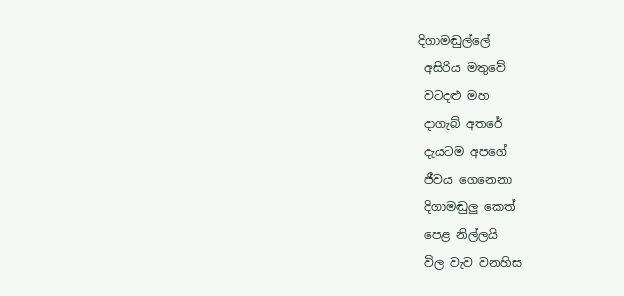දිගාමඬුල්ලේ
 අසිරිය මතුවේ
 වටදළු මහ
 දාගැබ් අතරේ
 දැයටම අපගේ
 ජීවය ගෙනෙනා
 දිගාමඬුලු කෙත්
 පෙළ නිල්ලයි
 විල වැව වනහිස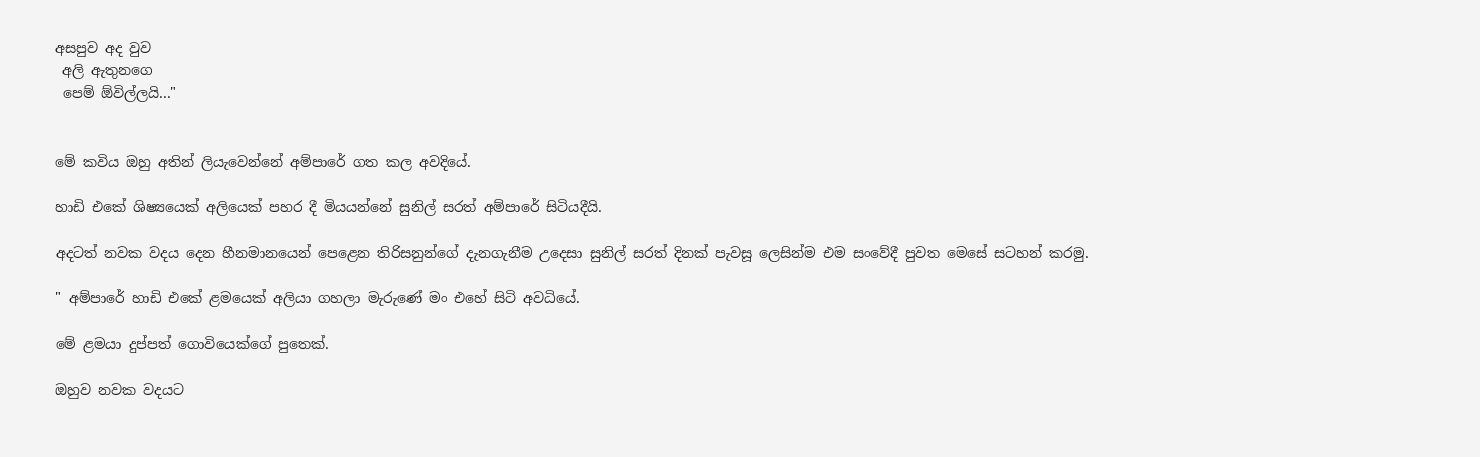අසපුව අද වුව
 අලි ඇතුනගෙ
 පෙම් ඕවිල්ලයි..."


මේ කවිය ඔහු අතින් ලියැවෙන්නේ අම්පාරේ ගත කල අවදියේ.

හාඩි එකේ ශිෂ්‍යයෙක් අලියෙක් පහර දී මියයන්නේ සුනිල් සරත් අම්පාරේ සිටියදීයි.

අදටත් නවක වදය දෙන හීනමානයෙන් පෙළෙන තිරිසනුන්ගේ දැනගැනීම උදෙසා සුනිල් සරත් දිනක් පැවසූ ලෙසින්ම එම සංවේදී පුවත මෙසේ සටහන් කරමු.

" අම්පාරේ හාඩි එකේ ළමයෙක් අලියා ගහලා මැරුණේ මං එහේ සිටි අවධියේ.

මේ ළමයා දුප්පත් ගොවියෙක්ගේ පුතෙක්.

ඔහුව නවක වදයට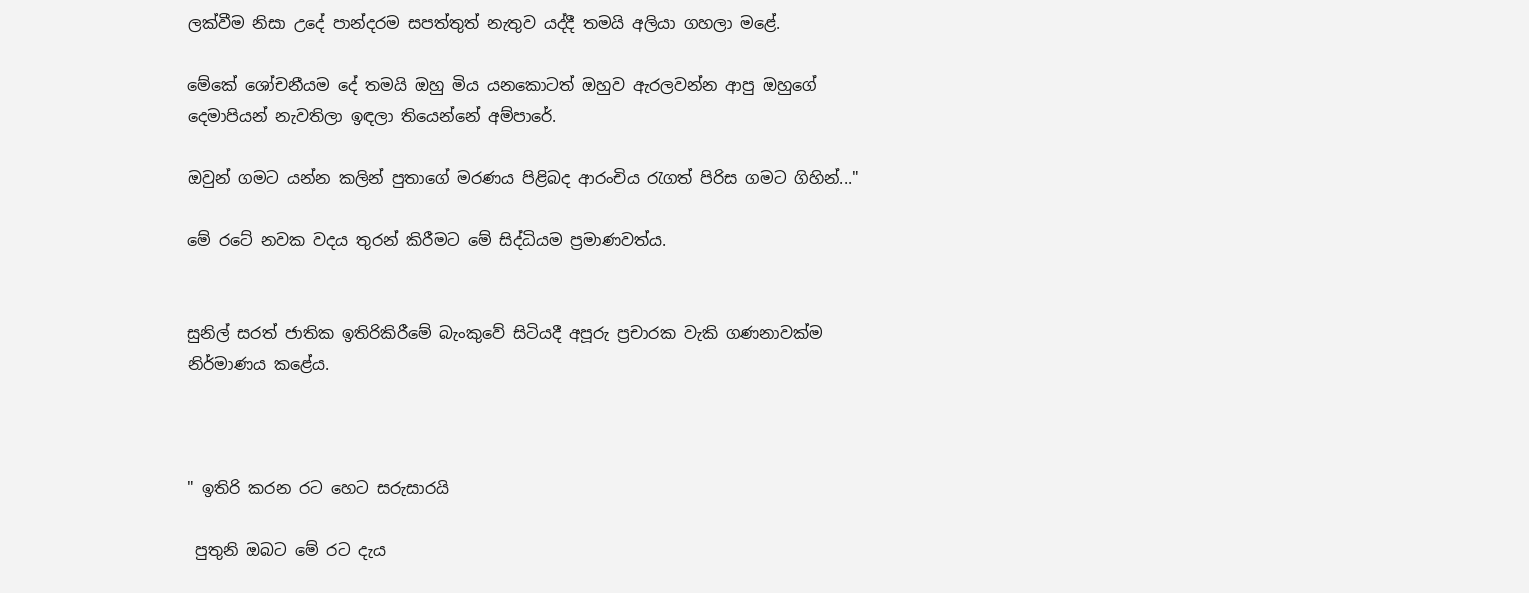ලක්වීම නිසා උදේ පාන්දරම සපත්තුත් නැතුව යද්දී තමයි අලියා ගහලා මළේ.

මේකේ ශෝචනීයම දේ තමයි ඔහු මිය යනකොටත් ඔහුව ඇරලවන්න ආපු ඔහුගේ දෙමාපියන් නැවතිලා ඉඳලා තියෙන්නේ අම්පාරේ.

ඔවුන් ගමට යන්න කලින් පුතාගේ මරණය පිළිබද ආරංචිය රැගත් පිරිස ගමට ගිහින්..."

මේ රටේ නවක වදය තුරන් කිරීමට මේ සිද්ධියම ප්‍රමාණවත්ය.


සුනිල් සරත් ජාතික ඉතිරිකිරීමේ බැංකුවේ සිටියදී අපූරු ප්‍රචාරක වැකි ගණනාවක්ම නිර්මාණය කළේය.



" ඉතිරි කරන රට හෙට සරුසාරයි

 පුතුනි ඔබට මේ රට දැය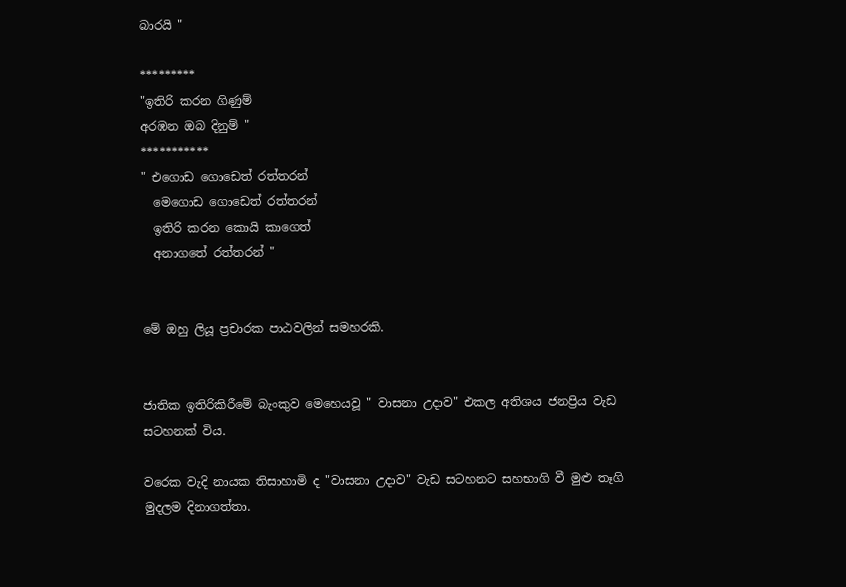බාරයි "

*********
"ඉතිරි කරන ගිණුම්
අරඹන ඔබ දිනුම් "
***********
" එගොඩ ගොඩෙත් රත්තරන්
  මෙගොඩ ගොඩෙත් රත්තරන්
  ඉතිරි කරන කොයි කාගෙත්
  අනාගතේ රත්තරන් "


මේ ඔහු ලියූ ප්‍රචාරක පාඨවලින් සමහරකි.


ජාතික ඉතිරිකිරීමේ බැංකුව මෙහෙයවූ " වාසනා උදාව" එකල අතිශය ජනප්‍රිය වැඩ සටහනක් විය.

වරෙක වැදි නායක තිසාහාමි ද "වාසනා උදාව" වැඩ සටහනට සහභාගි වී මුළු තෑගි මුදලම දිනාගත්තා.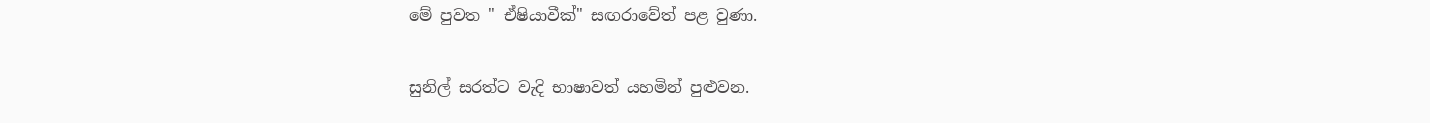මේ පුවත " ඒෂියාවීක්" සඟරාවේත් පළ වුණා.

සුනිල් සරත්ට වැදි භාෂාවත් යහමින් පුළුවන.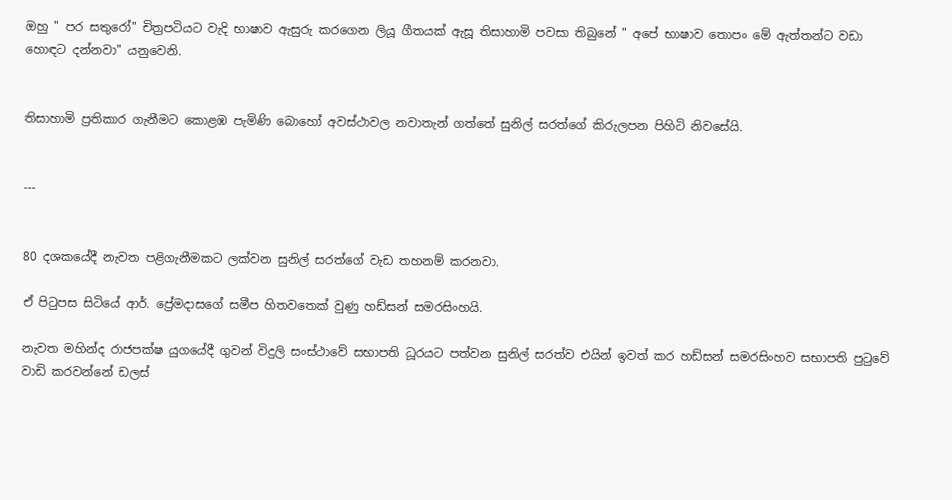ඔහු " පර සතුරෝ" චිත්‍රපටියට වැදි භාෂාව ඇසුරු කරගෙන ලියූ ගීතයක් ඇසූ තිසාහාමි පවසා තිබුනේ " අපේ භාෂාව තොපං මේ ඇත්තන්ට වඩා හොඳට දන්නවා" යනුවෙනි.


තිසාහාමි ප්‍රතිකාර ගැනීමට කොළඹ පැමිණි බොහෝ අවස්ථාවල නවාතැන් ගත්තේ සුනිල් සරත්ගේ කිරුලපන පිහිටි නිවසේයි.


---


80 දශකයේදී නැවත පළිගැනීමකට ලක්වන සුනිල් සරත්ගේ වැඩ තහනම් කරනවා.

ඒ පිටුපස සිටියේ ආර්. ප්‍රේමදාසගේ සමීප හිතවතෙක් වුණු හඩ්සන් සමරසිංහයි.

නැවත මහින්ද රාජපක්ෂ යුගයේදී ගුවන් විදුලි සංස්ථාවේ සභාපති ධූරයට පත්වන සුනිල් සරත්ව එයින් ඉවත් කර හඩ්සන් සමරසිංහව සභාපති පුටුවේ වාඩි කරවන්නේ ඩලස්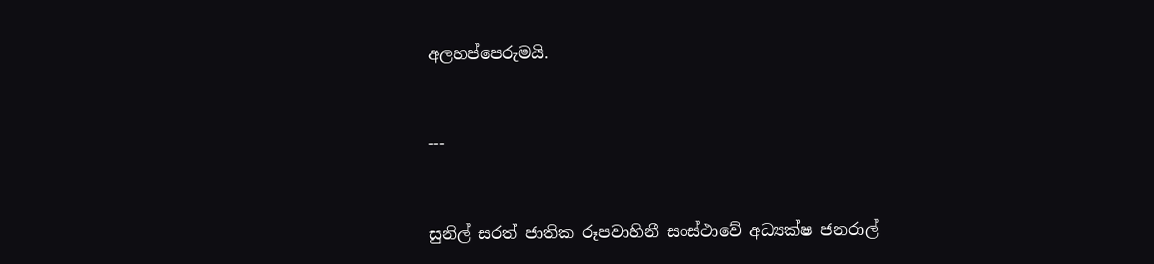අලහප්පෙරුමයි.


---


සුනිල් සරත් ජාතික රූපවාහිනී සංස්ථාවේ අධ්‍යක්ෂ ජනරාල්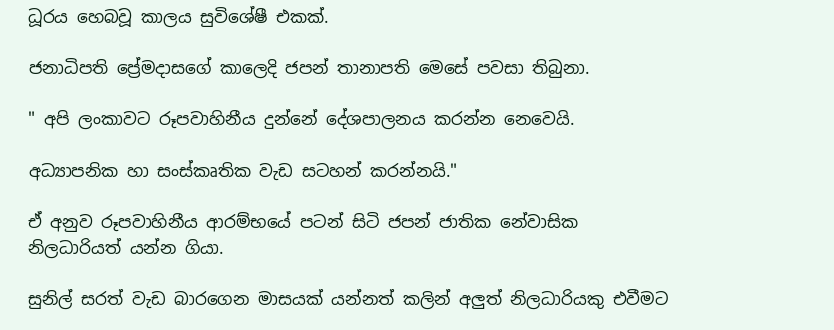ධූරය හෙබවූ කාලය සුවිශේෂී එකක්.

ජනාධිපති ප්‍රේමදාසගේ කාලෙදි ජපන් තානාපති මෙසේ පවසා තිබුනා.

" අපි ලංකාවට රූපවාහිනීය දුන්නේ දේශපාලනය කරන්න නෙවෙයි.

අධ්‍යාපනික හා සංස්කෘතික වැඩ සටහන් කරන්නයි."

ඒ අනුව රූපවාහිනීය ආරම්භයේ පටන් සිටි ජපන් ජාතික නේවාසික නිලධාරියත් යන්න ගියා.

සුනිල් සරත් වැඩ බාරගෙන මාසයක් යන්නත් කලින් අලුත් නිලධාරියකු එවීමට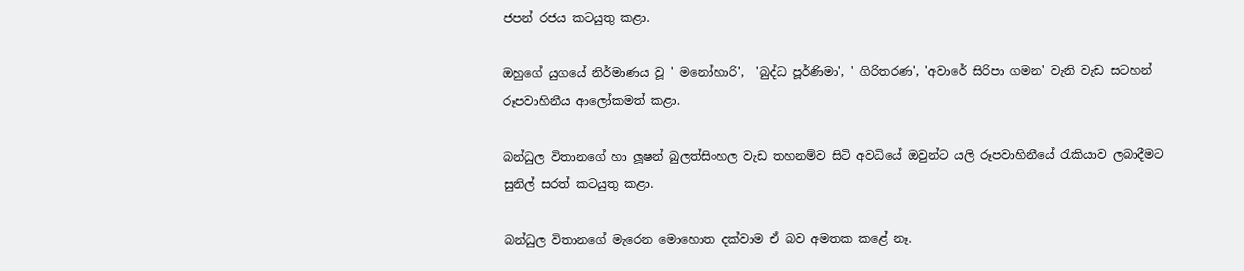ජපන් රජය කටයුතු කළා.

ඔහුගේ යුගයේ නිර්මාණය වූ ' මනෝහාරි',  'බුද්ධ පූර්ණිමා', ' ගිරිතරණ', 'අවාරේ සිරිපා ගමන' වැනි වැඩ සටහන් රූපවාහිනීය ආලෝකමත් කළා.

බන්ධුල විතානගේ හා ලූෂන් බුලත්සිංහල වැඩ තහනම්ව සිටි අවධියේ ඔවුන්ට යලි රූපවාහිනීයේ රැකියාව ලබාදීමට සුනිල් සරත් කටයුතු කළා.

බන්ධුල විතානගේ මැරෙන මොහොත දක්වාම ඒ බව අමතක කළේ නෑ.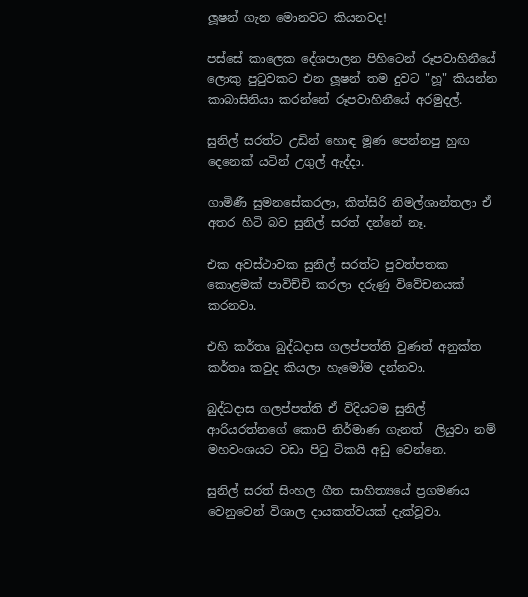ලූෂන් ගැන මොනවට කියනවද!

පස්සේ කාලෙක දේශපාලන පිහිටෙන් රූපවාහිනීයේ ලොකු පුටුවකට එන ලූෂන් තම දුවට "හූ" කියන්න කාබාසිනියා කරන්නේ රූපවාහිනීයේ අරමුදල්.

සුනිල් සරත්ට උඩින් හොඳ මූණ පෙන්නපු හුඟ දෙනෙක් යටින් උගුල් ඇද්දා.

ගාමිණී සුමනසේකරලා, කිත්සිරි නිමල්ශාන්තලා ඒ අතර හිටි බව සුනිල් සරත් දන්නේ නෑ.

එක අවස්ථාවක සුනිල් සරත්ට පුවත්පතක කොළමක් පාවිච්චි කරලා දරුණු විවේචනයක් කරනවා.

එහි කර්තෘ බුද්ධදාස ගලප්පත්ති වුණත් අනුක්ත කර්තෘ කවුද කියලා හැමෝම දන්නවා.

බුද්ධදාස ගලප්පත්ති ඒ විදියටම සුනිල් ආරියරත්නගේ කොපි නිර්මාණ ගැනත්  ලියුවා නම් මහවංශයට වඩා පිටු ටිකයි අඩු වෙන්නෙ.

සුනිල් සරත් සිංහල ගීත සාහිත්‍යයේ ප්‍රගමණය වෙනුවෙන් විශාල දායකත්වයක් දැක්වූවා.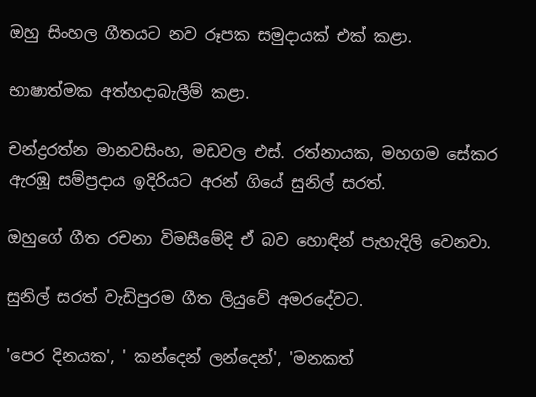ඔහු සිංහල ගීතයට නව රූපක සමුදායක් එක් කළා.

භාෂාත්මක අත්හදාබැලීම් කළා.

චන්ද්‍රරත්න මානවසිංහ, මඩවල එස්. රත්නායක, මහගම සේකර ඇරඹූ සම්ප්‍රදාය ඉදිරියට අරන් ගියේ සුනිල් සරත්.

ඔහුගේ ගීත රචනා විමසීමේදි ඒ බව හොඳින් පැහැදිලි වෙනවා.

සුනිල් සරත් වැඩිපුරම ගීත ලියුවේ අමරදේවට.

'පෙර දිනයක', ' කන්දෙන් ලන්දෙන්', 'මනකත්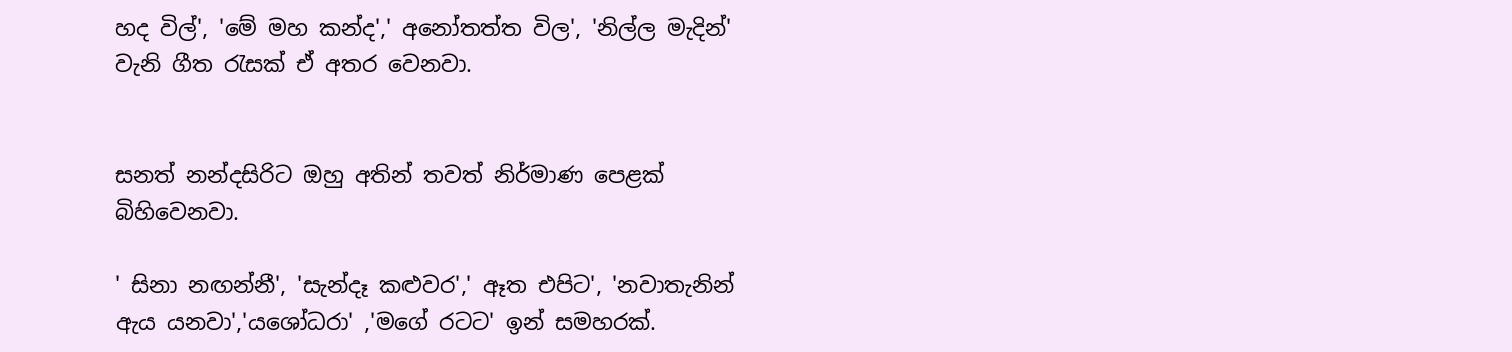හද විල්', 'මේ මහ කන්ද',' අනෝතත්ත විල', 'නිල්ල මැදින්' වැනි ගීත රැසක් ඒ අතර වෙනවා.


සනත් නන්දසිරිට ඔහු අතින් තවත් නිර්මාණ පෙළක් බිහිවෙනවා.

' සිනා නඟන්නී', 'සැන්දෑ කළුවර',' ඈත එපිට', 'නවාතැනින් ඇය යනවා','යශෝධරා' ,'මගේ රටට' ඉන් සමහරක්.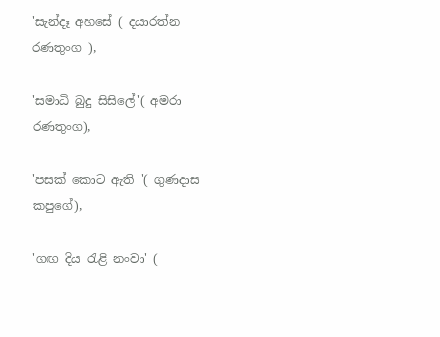'සැන්දෑ අහසේ ( දයාරත්න රණතුංග ),

'සමාධි බුදු සිසිලේ'( අමරා රණතුංග),

'පසක් කොට ඇති '( ගුණදාස කපුගේ),

'ගඟ දිය රැළි නංවා' (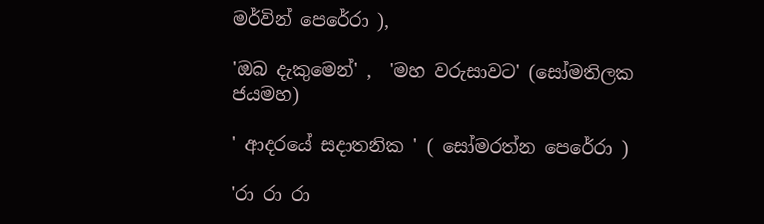මර්වින් පෙරේරා ),

'ඔබ දැකුමෙන්' ,  'මහ වරුසාවට' (සෝමතිලක ජයමහ)

' ආදරයේ සදාතනික ' ( සෝමරත්න පෙරේරා )

'රා රා රා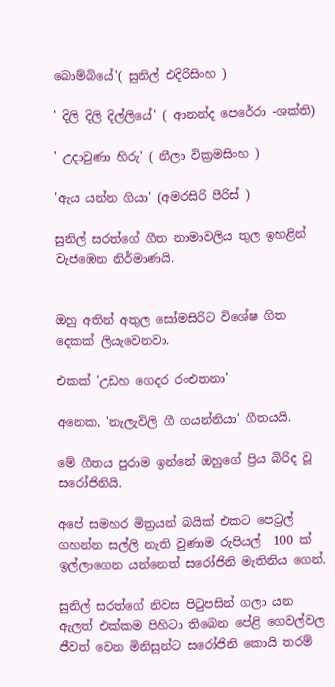බොම්බියේ'( සුනිල් එදිරිසිංහ )

' දිලි දිලි දිල්ලියේ' ( ආනන්ද පෙරේරා -ශක්ති)

' උදාවුණා හිරු' ( නීලා වික්‍රමසිංහ )

'ඇය යන්න ගියා' (අමරසිරි පීරිස් )

සුනිල් සරත්ගේ ගීත නාමාවලිය තුල ඉහළින් වැජඹෙන නිර්මාණයි.


ඔහු අතින් අතුල සෝමසිරිට විශේෂ ගිත දෙකක් ලියැවෙනවා.

එකක් 'උඩහ ගෙදර රංඑතනා'

අනෙක, 'නැලැවිලි ගී ගයන්නියා' ගීතයයි.

මේ ගීතය පුරාම ඉන්නේ ඔහුගේ ප්‍රිය බිරිද වූ සරෝජිනියි.

අපේ සමහර මිත්‍රයන් බයික් එකට පෙට්‍රල් ගහන්න සල්ලි නැති වුණාම රුපියල්  100 ක් ඉල්ලාගෙන යන්නෙත් සරෝජිනි මැතිනිය ගෙන්.

සුනිල් සරත්ගේ නිවස පිටුපසින් ගලා යන ඇලත් එක්කම පිහිටා තිබෙන පේළි ගෙවල්වල ජීවත් වෙන මිනිසුන්ට සරෝජිනි කොයි තරම්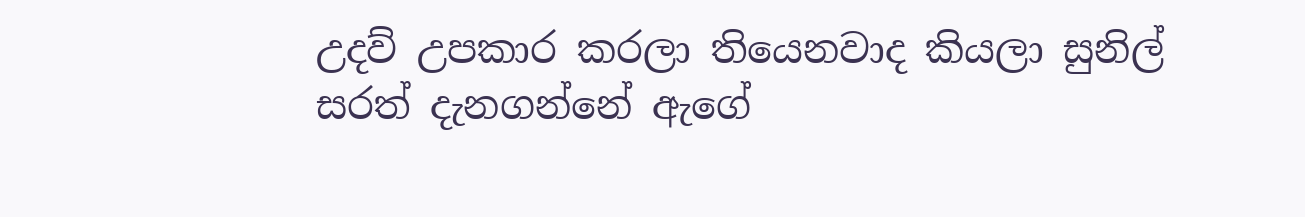උදව් උපකාර කරලා තියෙනවාද කියලා සුනිල් සරත් දැනගන්නේ ඇගේ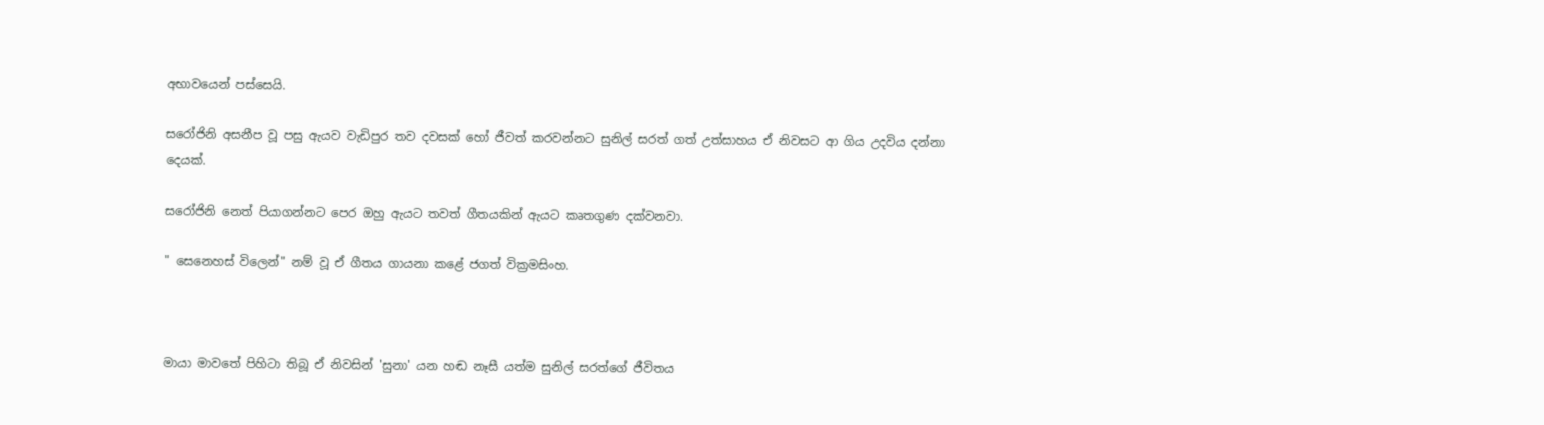අභාවයෙන් පස්සෙයි.

සරෝජිනි අසනීප වූ පසු ඇයව වැඩිපුර තව දවසක් හෝ ජීවත් කරවන්නට සුනිල් සරත් ගත් උත්සාහය ඒ නිවසට ආ ගිය උදවිය දන්නා දෙයක්.

සරෝජිනි නෙත් පියාගන්නට පෙර ඔහු ඇයට තවත් ගීතයකින් ඇයට කෘතගුණ දක්වනවා.

" සෙනෙහස් විලෙන්" නම් වූ ඒ ගීතය ගායනා කළේ ජගත් වික්‍රමසිංහ.



මායා මාවතේ පිහිටා තිබූ ඒ නිවසින් 'සුනා' යන හඬ නෑසී යත්ම සුනිල් සරත්ගේ ජීවිතය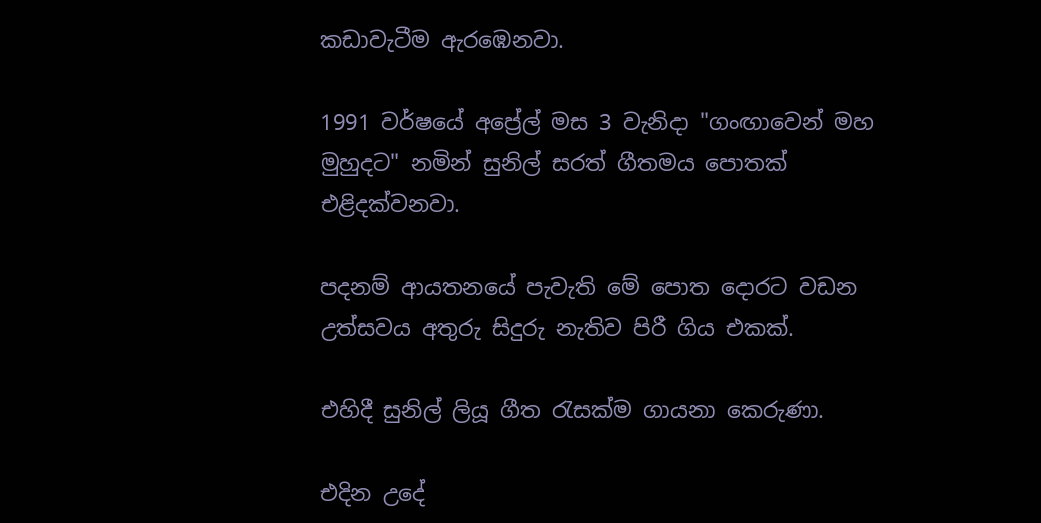කඩාවැටීම ඇරඹෙනවා.

1991 වර්ෂයේ අප්‍රේල් මස 3 වැනිදා "ගංඟාවෙන් මහ මුහුදට" නමින් සුනිල් සරත් ගීතමය පොතක් එළිදක්වනවා.

පදනම් ආයතනයේ පැවැති මේ පොත දොරට වඩන උත්සවය අතුරු සිදුරු නැතිව පිරී ගිය එකක්.

එහිදී සුනිල් ලියූ ගීත රැසක්ම ගායනා කෙරුණා.

එදින උදේ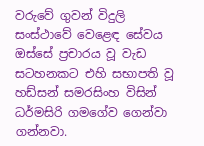වරුවේ ගුවන් විදුලි සංස්ථාවේ වෙළෙඳ සේවය ඔස්සේ ප්‍රචාරය වූ වැඩ සටහනකට එහි සභාපති වූ හඩ්සන් සමරසිංහ විසින් ධර්මසිරි ගමගේව ගෙන්වා ගන්නවා.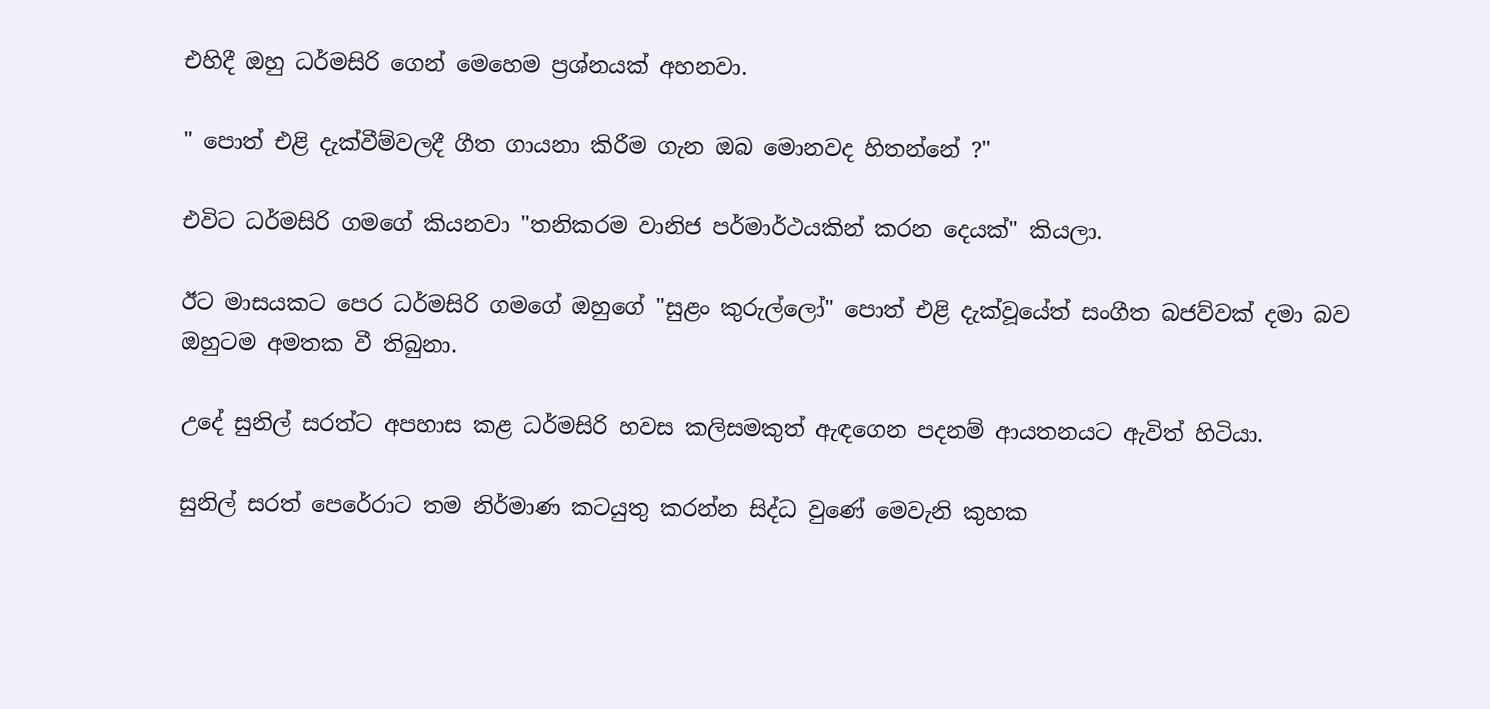එහිදී ඔහු ධර්මසිරි ගෙන් මෙහෙම ප්‍රශ්නයක් අහනවා.

" පොත් එළි දැක්වීම්වලදී ගීත ගායනා කිරීම ගැන ඔබ මොනවද හිතන්නේ ?"

එවිට ධර්මසිරි ගමගේ කියනවා "තනිකරම වානිජ පර්මාර්ථයකින් කරන දෙයක්" කියලා.

ඊට මාසයකට පෙර ධර්මසිරි ගමගේ ඔහුගේ "සුළං කුරුල්ලෝ" පොත් එළි දැක්වූයේත් සංගීත බජව්වක් දමා බව ඔහුටම අමතක වී තිබුනා.

උදේ සුනිල් සරත්ට අපහාස කළ ධර්මසිරි හවස කලිසමකුත් ඇඳගෙන පදනම් ආයතනයට ඇවිත් හිටියා.

සුනිල් සරත් පෙරේරාට තම නිර්මාණ කටයුතු කරන්න සිද්ධ වුණේ මෙවැනි කුහක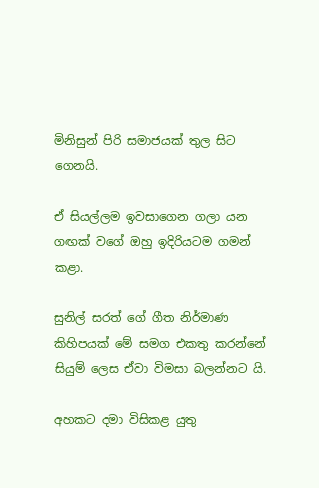මිනිසුන් පිරි සමාජයක් තුල සිට ගෙනයි.

ඒ සියල්ලම ඉවසාගෙන ගලා යන ගඟක් වගේ ඔහු ඉදිරියටම ගමන් කළා.

සුනිල් සරත් ගේ ගීත නිර්මාණ කිහිපයක් මේ සමග එකතු කරන්නේ සියුම් ලෙස ඒවා විමසා බලන්නට යි.

අහකට දමා විසිකළ යුතු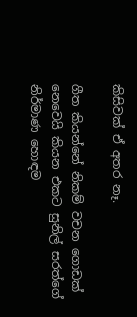කිසිවක් ඒ අතර නෑ.

ගීත කියන්නේ නිකම් වචන ගොඩක් නෙවෙයි කියන එකට සුනිල් සරත්ගේ නිර්මාණ හොඳම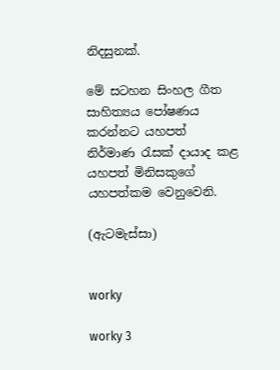නිදසුනක්.

මේ සටහන සිංහල ගීත සාහිත්‍යය පෝෂණය කරන්නට යහපත් නිර්මාණ රැසක් දායාද කළ යහපත් මිනිසකුගේ යහපත්කම වෙනුවෙනි.

(ඇටමැස්සා)


worky

worky 3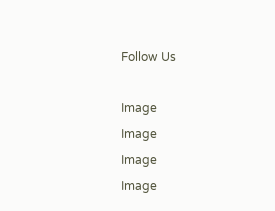Follow Us

Image
Image
Image
Image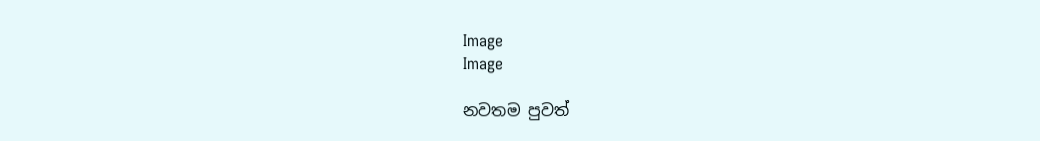Image
Image

නවතම පුවත්